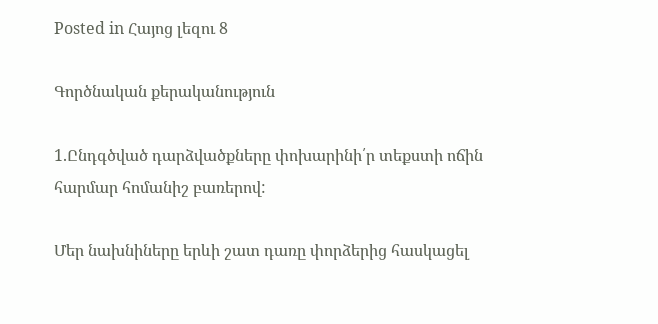Posted in Հայոց լեզու 8

Գործնական քերականություն

1.Ընդգծված դարձվածքները փոխարինի՛ր տեքստի ոճին հարմար հոմանիշ բառերով:

Մեր նախնիները երևի շատ դառը փորձերից հասկացել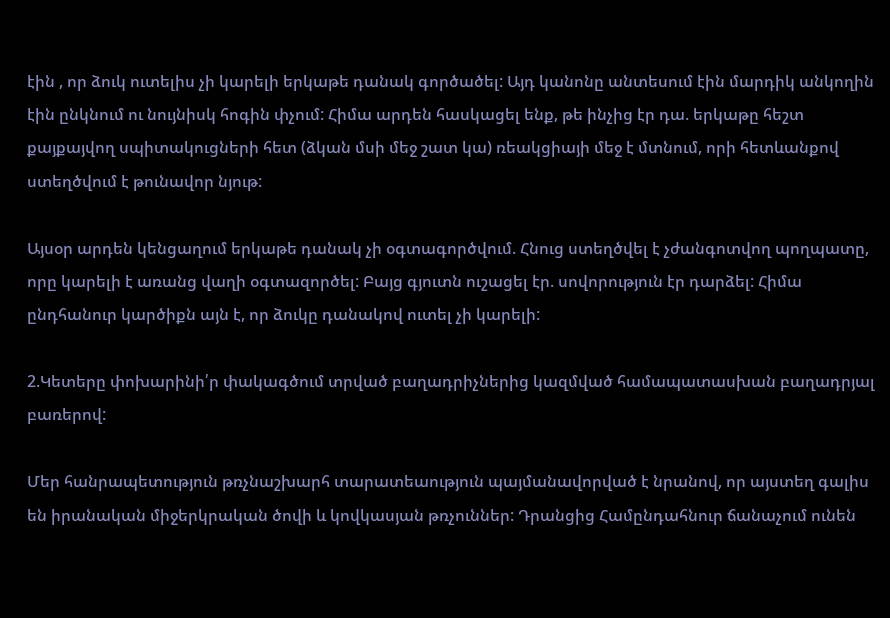էին , որ ձուկ ուտելիս չի կարելի երկաթե դանակ գործածել: Այդ կանոնը անտեսում էին մարդիկ անկողին էին ընկնում ու նույնիսկ հոգին փչում: Հիմա արդեն հասկացել ենք, թե ինչից էր դա. երկաթը հեշտ քայքայվող սպիտակուցների հետ (ձկան մսի մեջ շատ կա) ռեակցիայի մեջ է մտնում, որի հետևանքով ստեղծվում է թունավոր նյութ:

Այսօր արդեն կենցաղում երկաթե դանակ չի օգտագործվում. Հնուց ստեղծվել է չժանգոտվող պողպատը, որը կարելի է առանց վաղի օգտազործել: Բայց գյուտն ուշացել էր. սովորություն էր դարձել: Հիմա ընդհանուր կարծիքն այն է, որ ձուկը դանակով ուտել չի կարելի:

2.Կետերը փոխարինի՛ր փակագծում տրված բաղադրիչներից կազմված համապատասխան բաղադրյալ բառերով:

Մեր հանրապետություն թռչնաշխարհ տարատեաություն պայմանավորված է նրանով, որ այստեղ գալիս են իրանական միջերկրական ծովի և կովկասյան թռչուններ: Դրանցից Համընդահնուր ճանաչում ունեն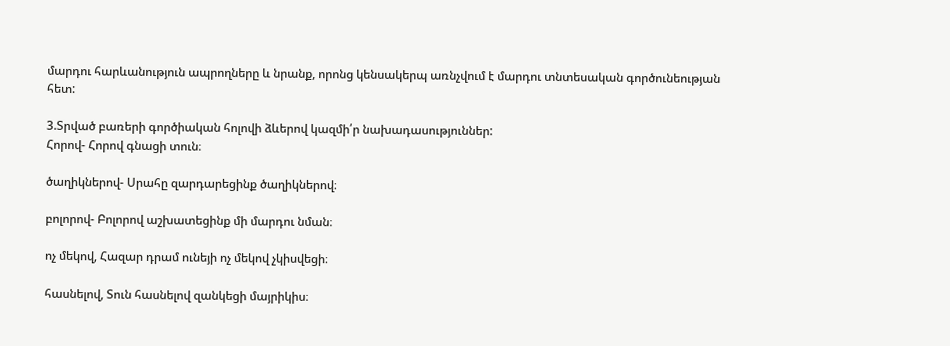մարդու հարևանություն ապրողները և նրանք, որոնց կենսակերպ առնչվում է մարդու տնտեսական գործունեության հետ:

3.Տրված բառերի գործիական հոլովի ձևերով կազմի՛ր նախադասություններ:
Հորով- Հորով գնացի տուն։

ծաղիկներով- Սրահը զարդարեցինք ծաղիկներով։

բոլորով- Բոլորով աշխատեցինք մի մարդու նման։

ոչ մեկով, Հազար դրամ ունեյի ոչ մեկով չկիսվեցի։

հասնելով, Տուն հասնելով զանկեցի մայրիկիս։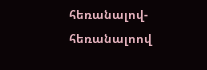հեռանալով-հեռանալոով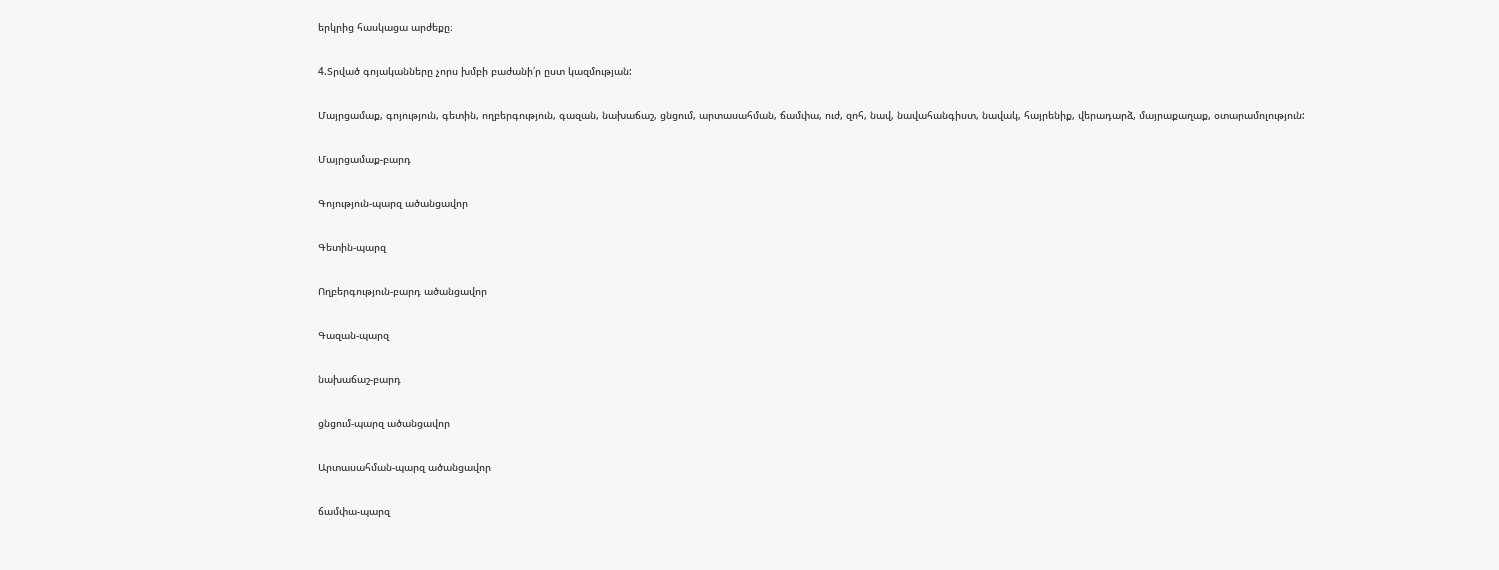երկրից հասկացա արժեքը։

4.Տրված գոյականները չորս խմբի բաժանի՛ր ըստ կազմության:

Մայրցամաք, գոյություն, գետին, ողբերգություն, գազան, նախաճաշ, ցնցում, արտասահման, ճամփա, ուժ, զոհ, նավ, նավահանգիստ, նավակ, հայրենիք, վերադարձ, մայրաքաղաք, օտարամոլություն:

Մայրցամաք-բարդ

Գոյություն-պարզ ածանցավոր

Գետին-պարզ

Ողբերգություն-բարդ ածանցավոր

Գազան-պարզ

նախաճաշ-բարդ

ցնցում-պարզ ածանցավոր

Արտասահման-պարզ ածանցավոր

ճամփա-պարզ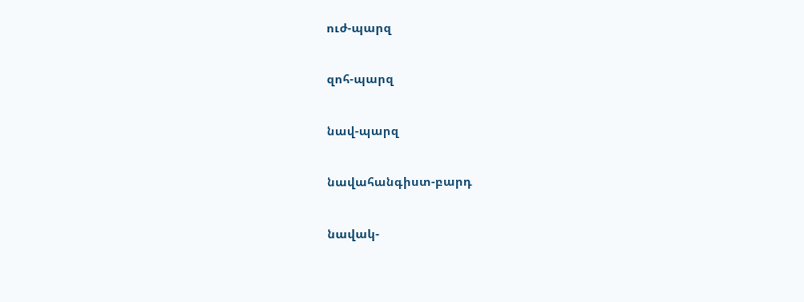ուժ-պարզ

զոհ-պարզ

նավ-պարզ

նավահանգիստ-բարդ

նավակ-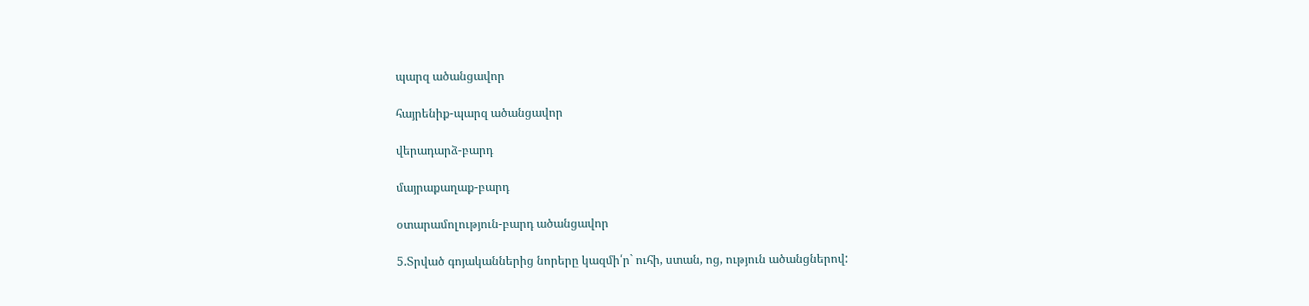պարզ ածանցավոր

հայրենիք-պարզ ածանցավոր

վերադարձ-բարդ

մայրաքաղաք-բարդ

օտարամոլություն-բարդ ածանցավոր

5.Տրված գոյականներից նորերը կազմի՛ր` ուհի, ստան, ոց, ություն ածանցներով: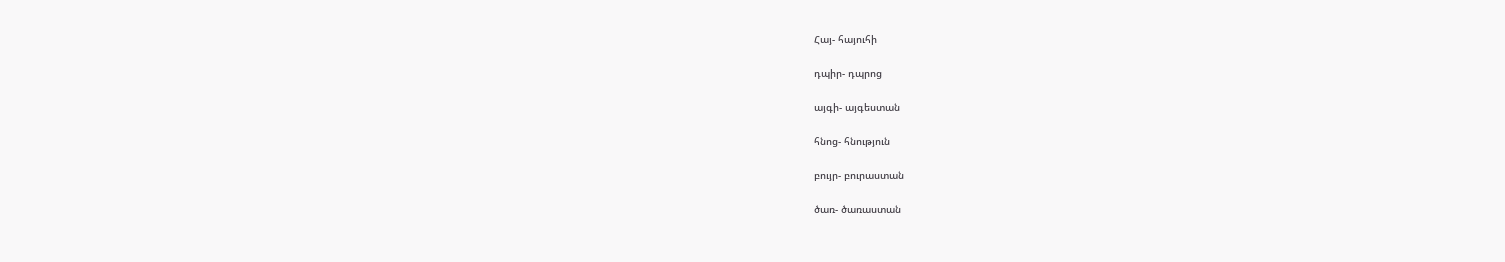Հայ- հայուհի

դպիր- դպրոց

այգի- այգեստան

հնոց- հնություն

բույր- բուրաստան

ծառ- ծառաստան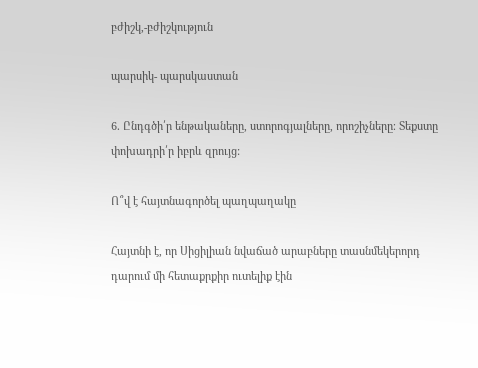բժիշկ,-բժիշկություն

պարսիկ- պարսկաստան

6․ Ընդգծի՛ր ենթակաները, ստորոգյալները, որոշիչները։ Տեքստը փոխադրի՛ր իբրև զրույց:

Ո՞վ է հայտնագործել պաղպաղակը

Հայտնի է, որ Սիցիլիան նվաճած արաբները տասնմեկերորդ դարում մի հետաքրքիր ուտելիք էին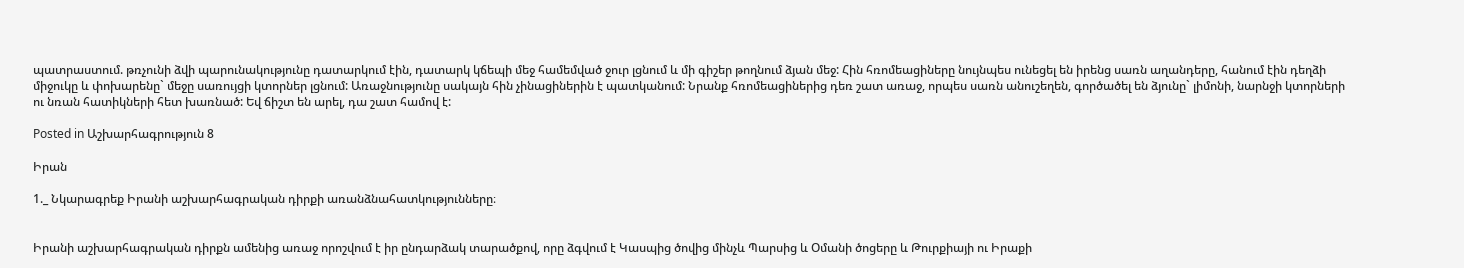պատրաստում. թռչունի ձվի պարունակությունը դատարկում էին, դատարկ կճեպի մեջ համեմված ջուր լցնում և մի գիշեր թողնում ձյան մեջ: Հին հռոմեացիները նույնպես ունեցել են իրենց սառն աղանդերը, հանում էին դեղձի միջուկը և փոխարենը` մեջը սառույցի կտորներ լցնում: Առաջնությունը սակայն հին չինացիներին է պատկանում: Նրանք հռոմեացիներից դեռ շատ առաջ, որպես սառն անուշեղեն, գործածել են ձյունը` լիմոնի, նարնջի կտորների ու նռան հատիկների հետ խառնած: Եվ ճիշտ են արել, դա շատ համով է:

Posted in Աշխարհագրություն 8

Իրան

1._ Նկարագրեք Իրանի աշխարհագրական դիրքի առանձնահատկությունները։


Իրանի աշխարհագրական դիրքն ամենից առաջ որոշվում է իր ընդարձակ տարածքով, որը ձգվում է Կասպից ծովից մինչև Պարսից և Օմանի ծոցերը և Թուրքիայի ու Իրաքի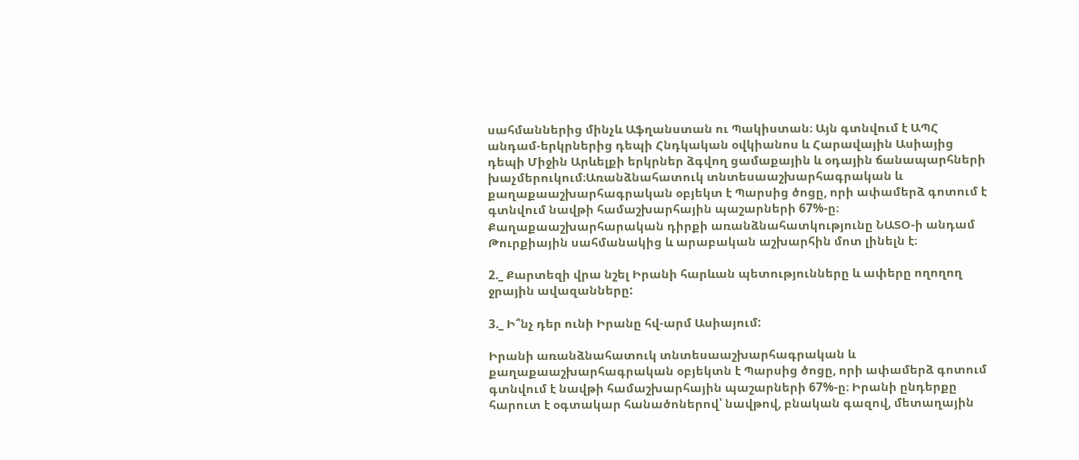սահմաններից մինչև Աֆղանստան ու Պակիստան։ Այն գտնվում է ԱՊՀ անդամ-երկրներից դեպի Հնդկական օվկիանոս և Հարավային Ասիայից դեպի Միջին Արևելքի երկրներ ձգվող ցամաքային և օդային ճանապարհների խաչմերուկում։Առանձնահատուկ տնտեսաաշխարհագրական և քաղաքաաշխարհագրական օբյեկտ է Պարսից ծոցը, որի ափամերձ գոտում է գտնվում նավթի համաշխարհային պաշարների 67%-ը։ Քաղաքաաշխարհարական դիրքի առանձնահատկությունը ՆԱՏՕ-ի անդամ Թուրքիային սահմանակից և արաբական աշխարհին մոտ լինելն է։

2._ Քարտեզի վրա նշել Իրանի հարևան պետությունները և ափերը ողողող ջրային ավազանները:

3._ Ի՞նչ դեր ունի Իրանը հվ-արմ Ասիայում:

Իրանի առանձնահատուկ տնտեսաաշխարհագրական և քաղաքաաշխարհագրական օբյեկտն է Պարսից ծոցը, որի ափամերձ գոտում գտնվում է նավթի համաշխարհային պաշարների 67%-ը։ Իրանի ընդերքը հարուտ է օգտակար հանածոներով՝ նավթով, բնական գազով, մետաղային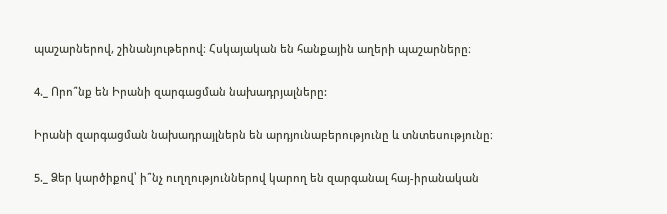պաշարներով, շինանյութերով։ Հսկայական են հանքային աղերի պաշարները։

4._ Որո՞նք են Իրանի զարգացման նախադրյալները:

Իրանի զարգացման նախադրայլներն են արդյունաբերությունը և տնտեսությունը։

5._ Ձեր կարծիքով՝ ի՞նչ ուղղություններով կարող են զարգանալ հայ-իրանական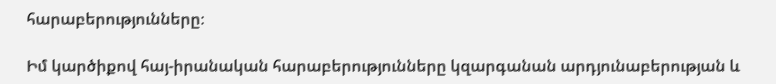հարաբերությունները։

Իմ կարծիքով հայ-իրանական հարաբերությունները կզարգանան արդյունաբերության և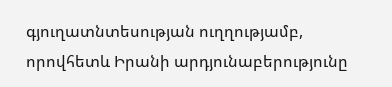գյուղատնտեսության ուղղությամբ, որովհետև Իրանի արդյունաբերությունը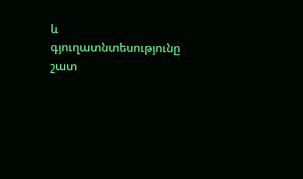և գյուղատնտեսությունը շատ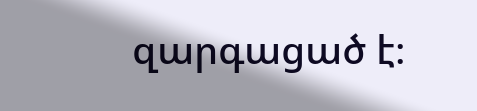զարգացած է։